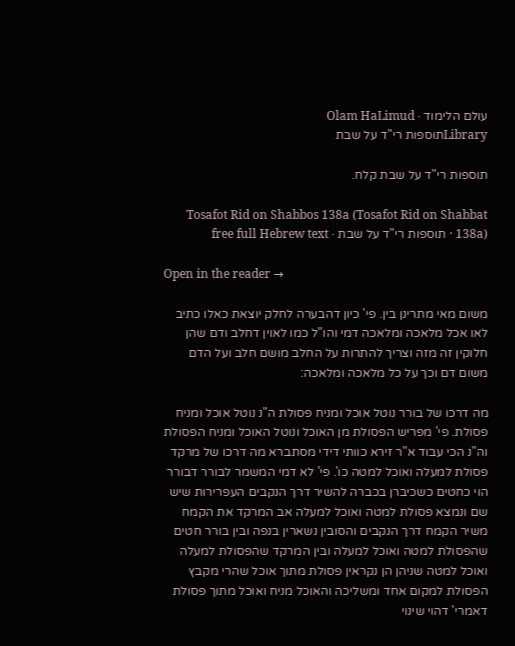עולם הלימוד · Olam HaLimud
Libraryתוספות רי"ד על שבת

תוספות רי"ד על שבת קלח.

Tosafot Rid on Shabbos 138a (Tosafot Rid on Shabbat 138a) · תוספות רי"ד על שבת · free full Hebrew text

Open in the reader →

משום מאי מתרינן בין. פי' כיון דהבערה לחלק יוצאת כאלו כתיב לאו אכל מלאכה ומלאכה דמי והו"ל כמו לאוין דחלב ודם שהן חלוקין זה מזה וצריך להתרות על החלב מושם חלב ועל הדם משום דם וכך על כל מלאכה ומלאכה:

מה דרכו של בורר נוטל אוכל ומניח פסולת ה"נ נוטל אוכל ומניח פסולת. פי' מפריש הפסולת מן האוכל ונוטל האוכל ומניח הפסולת וה"נ הכי עבוד א"ר זירא כוותי דידי מסתברא מה דרכו של מרקד פסולת למעלה ואוכל למטה כו'. פי' לא דמי המשמר לבורר דבורר הוי כחטים כשכיברן בכברה להשיר דרך הנקבים העפרירות שיש שם ונמצא פסולת למטה ואוכל למעלה אב המרקד את הקמח משיר הקמח דרך הנקבים והסובין נשארין בנפה ובין בורר חטים שהפסולת למטה ואוכל למעלה ובין המרקד שהפסולת למעלה ואוכל למטה שניהן הן נקראין פסולת מתוך אוכל שהרי מקבץ הפסולת למקום אחד ומשליכה והאוכל מניח ואוכל מתוך פסולת דאמרי' דהוי שינוי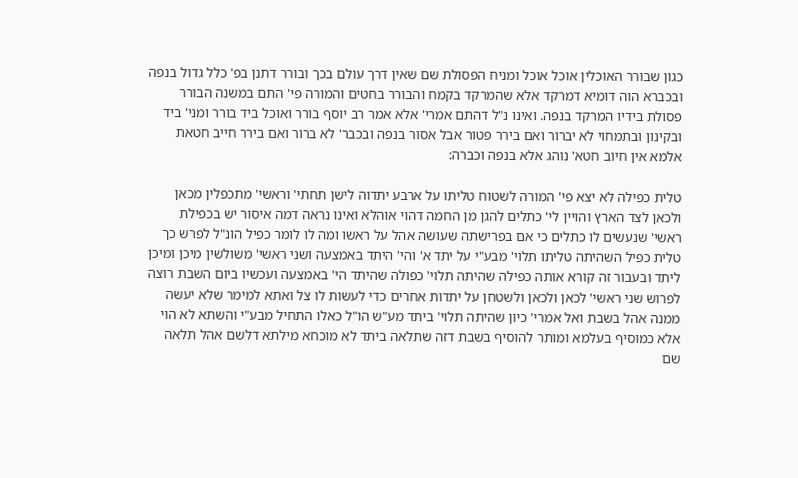כגון שבורר האוכלין אוכל אוכל ומניח הפסולת שם שאין דרך עולם בכך ובורר דתנן בפ' כלל גדול בנפה ובכברא הוה דומיא דמרקד אלא שהמרקד בקמח והבורר בחטים והמורה פי' התם במשנה הבורר פסולת בידיו המרקד בנפה. ואינו נ"ל דהתם אמרי' אלא אמר רב יוסף בורר ואוכל ביד בורר ומני' ביד ובקינון ובתמחוי לא יברור ואם בירר פטור אבל אסור בנפה ובכבר' לא ברור ואם בירר חייב חטאת אלמא אין חיוב חטא' נוהג אלא בנפה וכברה:

טלית כפילה לא יצא פי' המורה לשטוח טליתו על ארבע יתדוה לישן תחתי' וראשי' מתכפלין מכאן ולכאן לצד הארץ והויין לי' כתלים להגן מן החמה דהוי אוהלא ואינו נראה דמה איסור יש בכפילת ראשי' שנעשים לו כתלים כי אם בפרישתה שעושה אהל על ראשו ומה לו לומר כפיל הונ"ל לפרש כך טלית כפיל השהיתה טליתו תלוי' מבע"י על יתד א' והי' היתד באמצעה ושני ראשי' משולשין מיכן ומיכן ליתד ובעבור זה קורא אותה כפילה שהיתה תלוי' כפולה שהיתד הי' באמצעה ועכשיו ביום השבת רוצה לפרוש שני ראשי' לכאן ולכאן ולשטחן על יתדות אחרים כדי לעשות לו צל ואתא למימר שלא יעשה ממנה אהל בשבת ואל אמרי' כיון שהיתה תלוי' ביתד מע"ש הו"ל כאלו התחיל מבע"י והשתא לא הוי אלא כמוסיף בעלמא ומותר להוסיף בשבת דזה שתלאה ביתד לא מוכחא מילתא דלשם אהל תלאה שם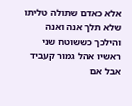אלא כאדם שתולה טליתו שלא תלך אנה ואנה והילכך כששוטח שני ראשיו אהל גמור קעביד אבל אם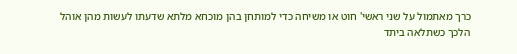כרך מאתמול על שני ראשי' חוט או משיחה כדי למותחן בהן מוכחא מלתא שדעתו לעשות מהן אוהל הלכך כשתלאה ביתד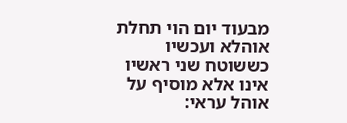מבעוד יום הוי תחלת אוהלא ועכשיו כששוטח שני ראשיו אינו אלא מוסיף על אוהל עראי: